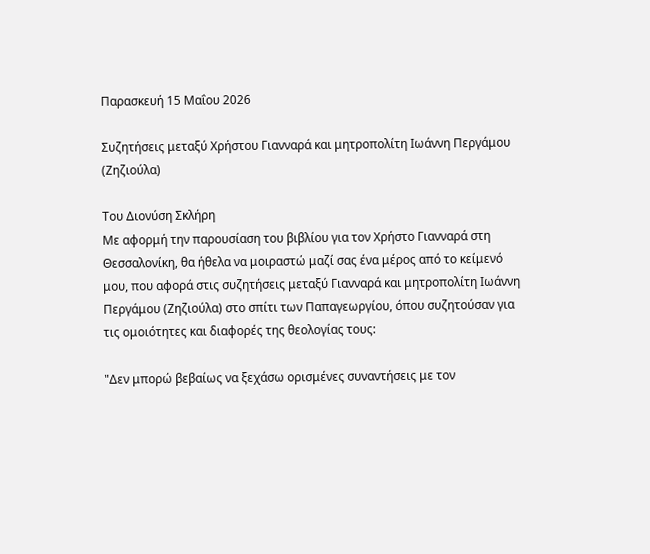Παρασκευή 15 Μαΐου 2026

Συζητήσεις μεταξύ Χρήστου Γιανναρά και μητροπολίτη Ιωάννη Περγάμου (Ζηζιούλα)

Του Διονύση Σκλήρη
Με αφορμή την παρουσίαση του βιβλίου για τον Χρήστο Γιανναρά στη Θεσσαλονίκη, θα ήθελα να μοιραστώ μαζί σας ένα μέρος από το κείμενό μου, που αφορά στις συζητήσεις μεταξύ Γιανναρά και μητροπολίτη Ιωάννη Περγάμου (Ζηζιούλα) στο σπίτι των Παπαγεωργίου, όπου συζητούσαν για τις ομοιότητες και διαφορές της θεολογίας τους:

"Δεν μπορώ βεβαίως να ξεχάσω ορισμένες συναντήσεις με τον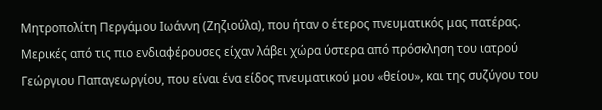Μητροπολίτη Περγάμου Ιωάννη (Ζηζιούλα), που ήταν ο έτερος πνευματικός μας πατέρας. Μερικές από τις πιο ενδιαφέρουσες είχαν λάβει χώρα ύστερα από πρόσκληση του ιατρού Γεώργιου Παπαγεωργίου, που είναι ένα είδος πνευματικού μου «θείου», και της συζύγου του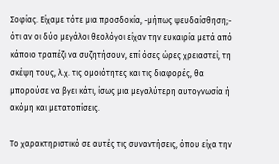Σοφίας. Είχαμε τότε μια προσδοκία, -μήπως ψευδαίσθηση;- ότι αν οι δύο μεγάλοι θεολόγοι είχαν την ευκαιρία μετά από κάποιο τραπέζι να συζητήσουν, επί όσες ώρες χρειαστεί, τη σκέψη τους, λ.χ. τις ομοιότητες και τις διαφορές, θα μπορούσε να βγει κάτι, ίσως μια μεγαλύτερη αυτογνωσία ή ακόμη και μετατοπίσεις.

Το χαρακτηριστικό σε αυτές τις συναντήσεις, όπου είχα την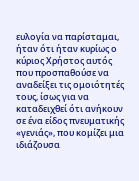ευλογία να παρίσταμαι, ήταν ότι ήταν κυρίως ο κύριος Χρήστος αυτός που προσπαθούσε να αναδείξει τις ομοιότητές τους, ίσως για να καταδειχθεί ότι ανήκουν σε ένα είδος πνευματικής «γενιάς», που κομίζει μια ιδιάζουσα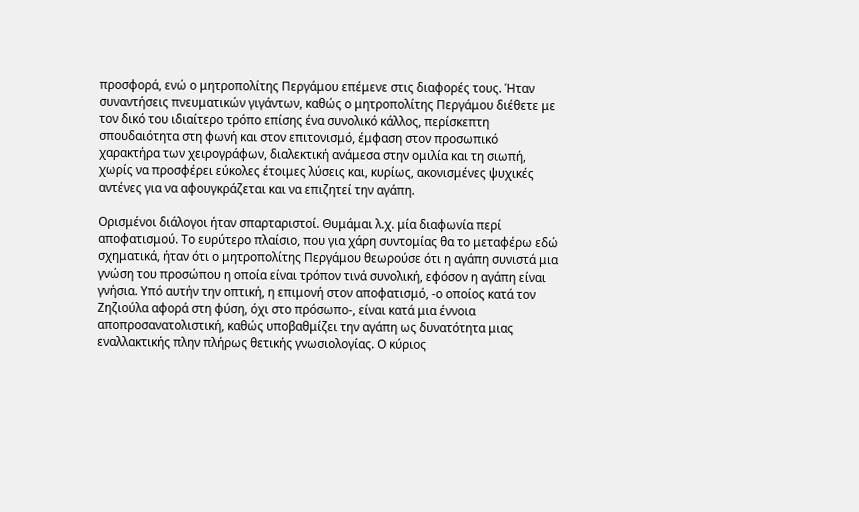προσφορά, ενώ ο μητροπολίτης Περγάμου επέμενε στις διαφορές τους. Ήταν συναντήσεις πνευματικών γιγάντων, καθώς ο μητροπολίτης Περγάμου διέθετε με τον δικό του ιδιαίτερο τρόπο επίσης ένα συνολικό κάλλος, περίσκεπτη σπουδαιότητα στη φωνή και στον επιτονισμό, έμφαση στον προσωπικό χαρακτήρα των χειρογράφων, διαλεκτική ανάμεσα στην ομιλία και τη σιωπή, χωρίς να προσφέρει εύκολες έτοιμες λύσεις και, κυρίως, ακονισμένες ψυχικές αντένες για να αφουγκράζεται και να επιζητεί την αγάπη.

Ορισμένοι διάλογοι ήταν σπαρταριστοί. Θυμάμαι λ.χ. μία διαφωνία περί αποφατισμού. Το ευρύτερο πλαίσιο, που για χάρη συντομίας θα το μεταφέρω εδώ σχηματικά, ήταν ότι ο μητροπολίτης Περγάμου θεωρούσε ότι η αγάπη συνιστά μια γνώση του προσώπου η οποία είναι τρόπον τινά συνολική, εφόσον η αγάπη είναι γνήσια. Υπό αυτήν την οπτική, η επιμονή στον αποφατισμό, -ο οποίος κατά τον Ζηζιούλα αφορά στη φύση, όχι στο πρόσωπο-, είναι κατά μια έννοια αποπροσανατολιστική, καθώς υποβαθμίζει την αγάπη ως δυνατότητα μιας εναλλακτικής πλην πλήρως θετικής γνωσιολογίας. Ο κύριος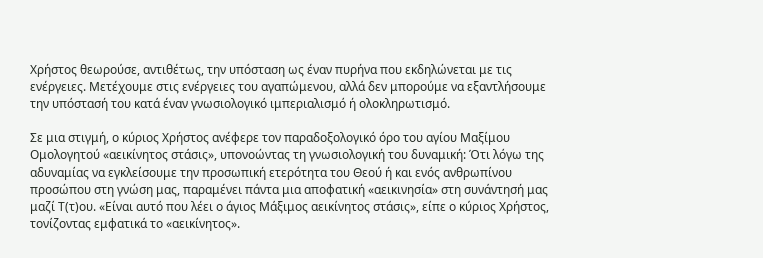Χρήστος θεωρούσε, αντιθέτως, την υπόσταση ως έναν πυρήνα που εκδηλώνεται με τις ενέργειες. Μετέχουμε στις ενέργειες του αγαπώμενου, αλλά δεν μπορούμε να εξαντλήσουμε την υπόστασή του κατά έναν γνωσιολογικό ιμπεριαλισμό ή ολοκληρωτισμό.

Σε μια στιγμή, ο κύριος Χρήστος ανέφερε τον παραδοξολογικό όρο του αγίου Μαξίμου Ομολογητού «αεικίνητος στάσις», υπονοώντας τη γνωσιολογική του δυναμική: Ότι λόγω της αδυναμίας να εγκλείσουμε την προσωπική ετερότητα του Θεού ή και ενός ανθρωπίνου προσώπου στη γνώση μας, παραμένει πάντα μια αποφατική «αεικινησία» στη συνάντησή μας μαζί Τ(τ)ου. «Είναι αυτό που λέει ο άγιος Μάξιμος αεικίνητος στάσις», είπε ο κύριος Χρήστος, τονίζοντας εμφατικά το «αεικίνητος».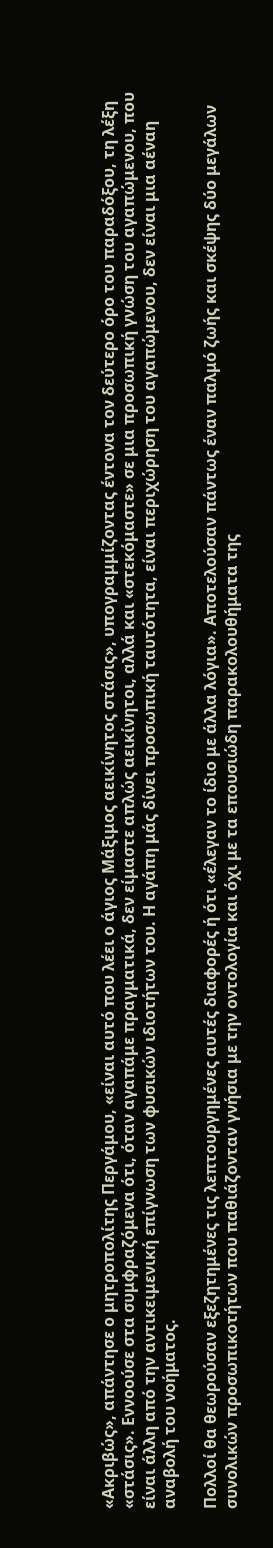«Ακριβώς», απάντησε ο μητροπολίτης Περγάμου, «είναι αυτό που λέει ο άγιος Μάξιμος αεικίνητος στάσις», υπογραμμίζοντας έντονα τον δεύτερο όρο του παραδόξου, τη λέξη «στάσις». Εννοούσε στα συμφραζόμενα ότι, όταν αγαπάμε πραγματικά, δεν είμαστε απλώς αεικίνητοι, αλλά και «στεκόμαστε» σε μια προσωπική γνώση του αγαπώμενου, που είναι άλλη από την αντικειμενική επίγνωση των φυσικών ιδιοτήτων του. Η αγάπη μάς δίνει προσωπική ταυτότητα, είναι περιχώρηση του αγαπώμενου, δεν είναι μια αέναη αναβολή του νοήματος.

Πολλοί θα θεωρούσαν εξεζητημένες τις λεπτουργημένες αυτές διαφορές ή ότι «έλεγαν το ίδιο με άλλα λόγια». Αποτελούσαν πάντως έναν παλμό ζωής και σκέψης δύο μεγάλων συνολικών προσωπικοτήτων που παθιάζονταν γνήσια με την οντολογία και όχι με τα επουσιώδη παρακολουθήματα της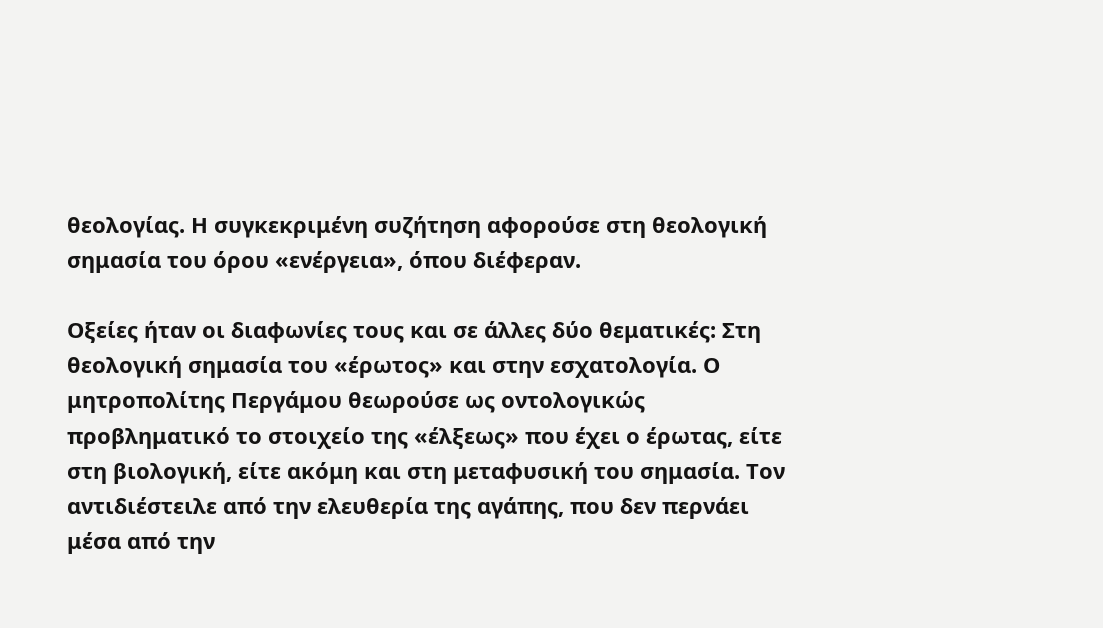θεολογίας. Η συγκεκριμένη συζήτηση αφορούσε στη θεολογική σημασία του όρου «ενέργεια», όπου διέφεραν.

Οξείες ήταν οι διαφωνίες τους και σε άλλες δύο θεματικές: Στη θεολογική σημασία του «έρωτος» και στην εσχατολογία. Ο μητροπολίτης Περγάμου θεωρούσε ως οντολογικώς προβληματικό το στοιχείο της «έλξεως» που έχει ο έρωτας, είτε στη βιολογική, είτε ακόμη και στη μεταφυσική του σημασία. Τον αντιδιέστειλε από την ελευθερία της αγάπης, που δεν περνάει μέσα από την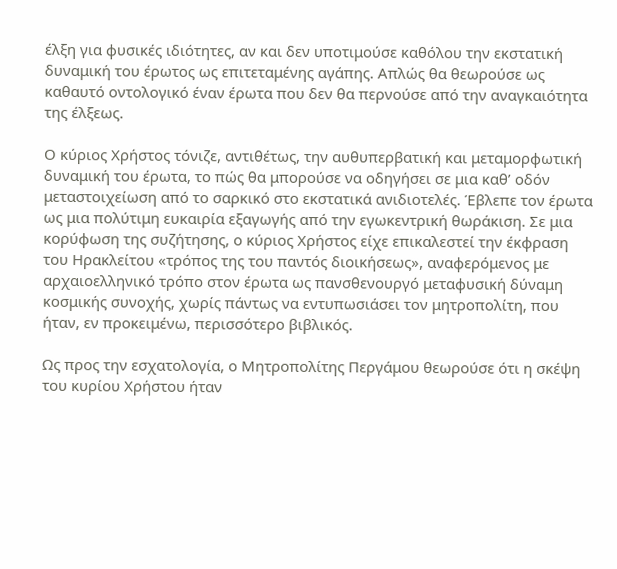έλξη για φυσικές ιδιότητες, αν και δεν υποτιμούσε καθόλου την εκστατική δυναμική του έρωτος ως επιτεταμένης αγάπης. Απλώς θα θεωρούσε ως καθαυτό οντολογικό έναν έρωτα που δεν θα περνούσε από την αναγκαιότητα της έλξεως.

Ο κύριος Χρήστος τόνιζε, αντιθέτως, την αυθυπερβατική και μεταμορφωτική δυναμική του έρωτα, το πώς θα μπορούσε να οδηγήσει σε μια καθ’ οδόν μεταστοιχείωση από το σαρκικό στο εκστατικά ανιδιοτελές. Έβλεπε τον έρωτα ως μια πολύτιμη ευκαιρία εξαγωγής από την εγωκεντρική θωράκιση. Σε μια κορύφωση της συζήτησης, ο κύριος Χρήστος είχε επικαλεστεί την έκφραση του Ηρακλείτου «τρόπος της του παντός διοικήσεως», αναφερόμενος με αρχαιοελληνικό τρόπο στον έρωτα ως πανσθενουργό μεταφυσική δύναμη κοσμικής συνοχής, χωρίς πάντως να εντυπωσιάσει τον μητροπολίτη, που ήταν, εν προκειμένω, περισσότερο βιβλικός.

Ως προς την εσχατολογία, ο Μητροπολίτης Περγάμου θεωρούσε ότι η σκέψη του κυρίου Χρήστου ήταν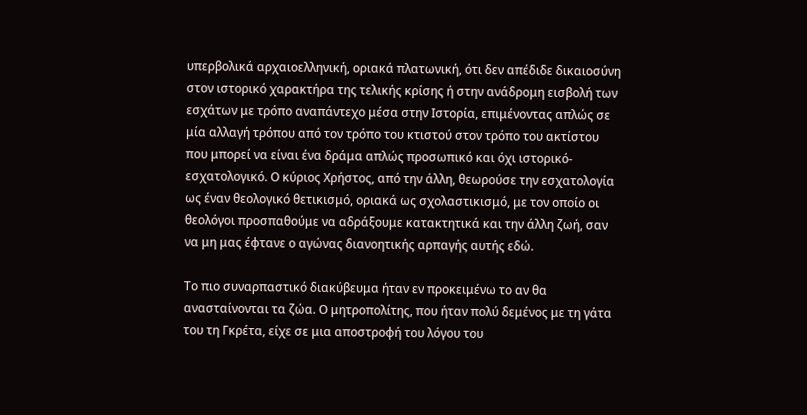υπερβολικά αρχαιοελληνική, οριακά πλατωνική, ότι δεν απέδιδε δικαιοσύνη στον ιστορικό χαρακτήρα της τελικής κρίσης ή στην ανάδρομη εισβολή των εσχάτων με τρόπο αναπάντεχο μέσα στην Ιστορία, επιμένοντας απλώς σε μία αλλαγή τρόπου από τον τρόπο του κτιστού στον τρόπο του ακτίστου που μπορεί να είναι ένα δράμα απλώς προσωπικό και όχι ιστορικό-εσχατολογικό. Ο κύριος Χρήστος, από την άλλη, θεωρούσε την εσχατολογία ως έναν θεολογικό θετικισμό, οριακά ως σχολαστικισμό, με τον οποίο οι θεολόγοι προσπαθούμε να αδράξουμε κατακτητικά και την άλλη ζωή, σαν να μη μας έφτανε ο αγώνας διανοητικής αρπαγής αυτής εδώ.

Το πιο συναρπαστικό διακύβευμα ήταν εν προκειμένω το αν θα ανασταίνονται τα ζώα. Ο μητροπολίτης, που ήταν πολύ δεμένος με τη γάτα του τη Γκρέτα, είχε σε μια αποστροφή του λόγου του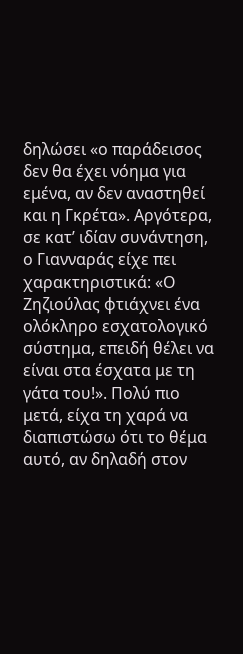δηλώσει «ο παράδεισος δεν θα έχει νόημα για εμένα, αν δεν αναστηθεί και η Γκρέτα». Αργότερα, σε κατ’ ιδίαν συνάντηση, ο Γιανναράς είχε πει χαρακτηριστικά: «Ο Ζηζιούλας φτιάχνει ένα ολόκληρο εσχατολογικό σύστημα, επειδή θέλει να είναι στα έσχατα με τη γάτα του!». Πολύ πιο μετά, είχα τη χαρά να διαπιστώσω ότι το θέμα αυτό, αν δηλαδή στον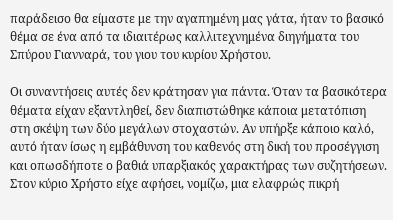παράδεισο θα είμαστε με την αγαπημένη μας γάτα, ήταν το βασικό θέμα σε ένα από τα ιδιαιτέρως καλλιτεχνημένα διηγήματα του Σπύρου Γιανναρά, του γιου του κυρίου Χρήστου.

Οι συναντήσεις αυτές δεν κράτησαν για πάντα. Όταν τα βασικότερα θέματα είχαν εξαντληθεί, δεν διαπιστώθηκε κάποια μετατόπιση στη σκέψη των δύο μεγάλων στοχαστών. Αν υπήρξε κάποιο καλό, αυτό ήταν ίσως η εμβάθυνση του καθενός στη δική του προσέγγιση και οπωσδήποτε ο βαθιά υπαρξιακός χαρακτήρας των συζητήσεων. Στον κύριο Χρήστο είχε αφήσει, νομίζω, μια ελαφρώς πικρή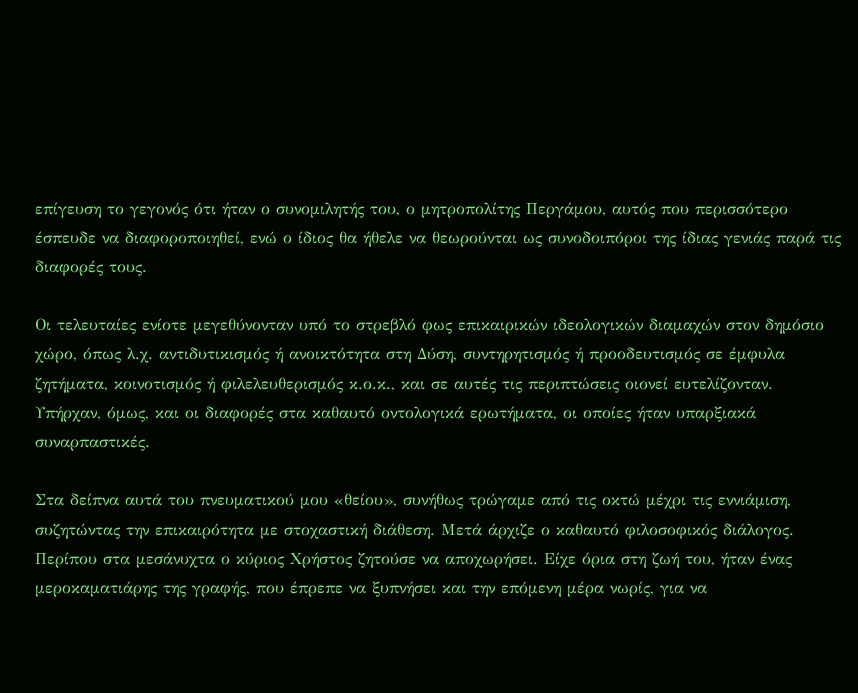επίγευση το γεγονός ότι ήταν ο συνομιλητής του, ο μητροπολίτης Περγάμου, αυτός που περισσότερο έσπευδε να διαφοροποιηθεί, ενώ ο ίδιος θα ήθελε να θεωρούνται ως συνοδοιπόροι της ίδιας γενιάς παρά τις διαφορές τους.

Οι τελευταίες ενίοτε μεγεθύνονταν υπό το στρεβλό φως επικαιρικών ιδεολογικών διαμαχών στον δημόσιο χώρο, όπως λ.χ. αντιδυτικισμός ή ανοικτότητα στη Δύση, συντηρητισμός ή προοδευτισμός σε έμφυλα ζητήματα, κοινοτισμός ή φιλελευθερισμός κ.ο.κ., και σε αυτές τις περιπτώσεις οιονεί ευτελίζονταν. Υπήρχαν, όμως, και οι διαφορές στα καθαυτό οντολογικά ερωτήματα, οι οποίες ήταν υπαρξιακά συναρπαστικές.

Στα δείπνα αυτά του πνευματικού μου «θείου», συνήθως τρώγαμε από τις οκτώ μέχρι τις εννιάμιση, συζητώντας την επικαιρότητα με στοχαστική διάθεση. Μετά άρχιζε ο καθαυτό φιλοσοφικός διάλογος. Περίπου στα μεσάνυχτα ο κύριος Χρήστος ζητούσε να αποχωρήσει. Είχε όρια στη ζωή του, ήταν ένας μεροκαματιάρης της γραφής, που έπρεπε να ξυπνήσει και την επόμενη μέρα νωρίς, για να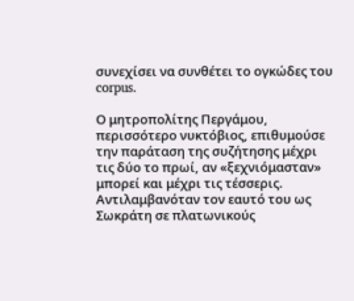συνεχίσει να συνθέτει το ογκώδες του corpus.

Ο μητροπολίτης Περγάμου, περισσότερο νυκτόβιος, επιθυμούσε την παράταση της συζήτησης μέχρι τις δύο το πρωί, αν «ξεχνιόμασταν» μπορεί και μέχρι τις τέσσερις. Αντιλαμβανόταν τον εαυτό του ως Σωκράτη σε πλατωνικούς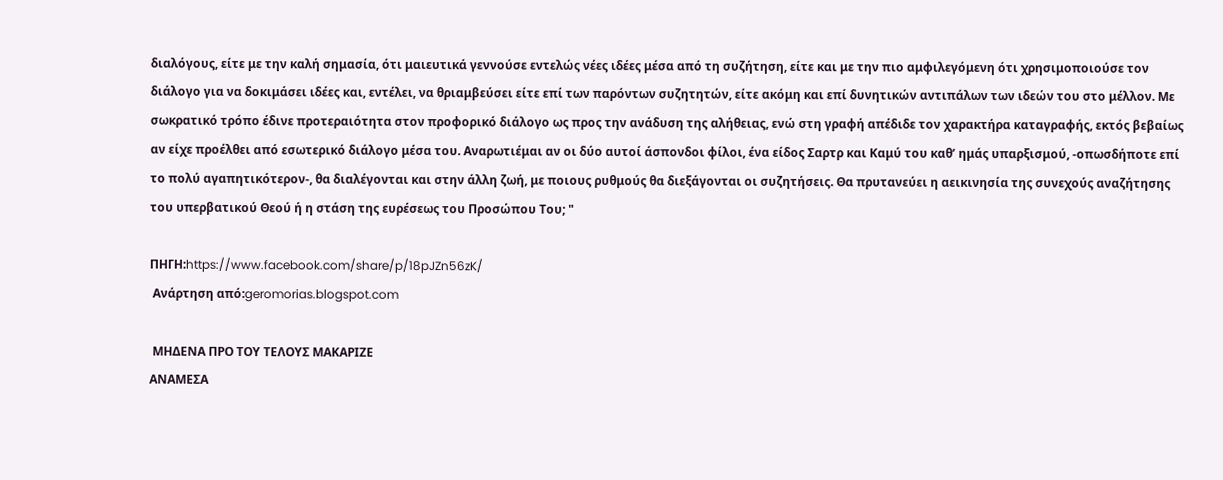διαλόγους, είτε με την καλή σημασία, ότι μαιευτικά γεννούσε εντελώς νέες ιδέες μέσα από τη συζήτηση, είτε και με την πιο αμφιλεγόμενη ότι χρησιμοποιούσε τον διάλογο για να δοκιμάσει ιδέες και, εντέλει, να θριαμβεύσει είτε επί των παρόντων συζητητών, είτε ακόμη και επί δυνητικών αντιπάλων των ιδεών του στο μέλλον. Με σωκρατικό τρόπο έδινε προτεραιότητα στον προφορικό διάλογο ως προς την ανάδυση της αλήθειας, ενώ στη γραφή απέδιδε τον χαρακτήρα καταγραφής, εκτός βεβαίως αν είχε προέλθει από εσωτερικό διάλογο μέσα του. Αναρωτιέμαι αν οι δύο αυτοί άσπονδοι φίλοι, ένα είδος Σαρτρ και Καμύ του καθ’ ημάς υπαρξισμού, -οπωσδήποτε επί το πολύ αγαπητικότερον-, θα διαλέγονται και στην άλλη ζωή, με ποιους ρυθμούς θα διεξάγονται οι συζητήσεις. Θα πρυτανεύει η αεικινησία της συνεχούς αναζήτησης του υπερβατικού Θεού ή η στάση της ευρέσεως του Προσώπου Του; "

ΠΗΓΗ:https://www.facebook.com/share/p/18pJZn56zK/
 Ανάρτηση από:geromorias.blogspot.com

 ΜΗΔΕΝΑ ΠΡΟ ΤΟΥ ΤΕΛΟΥΣ ΜΑΚΑΡΙΖΕ
ΑΝΑΜΕΣΑ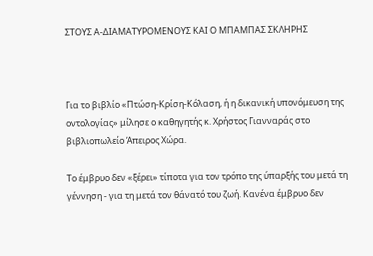ΣΤΟΥΣ Α-ΔΙΑΜΑΤΥΡΟΜΕΝΟΥΣ ΚΑΙ Ο ΜΠΑΜΠΑΣ ΣΚΛΗΡΗΣ



Για το βιβλίο «Πτώση-Κρίση-Κόλαση, ή η δικανική υπονόμευση της οντολογίας» μίλησε ο καθηγητής κ. Χρήστος Γιανναράς στο βιβλιοπωλείο Άπειρος Χώρα.

Το έμβρυο δεν «ξέρει» τίποτα για τον τρόπο της ύπαρξής του μετά τη γέννηση - για τη μετά τον θάνατό του ζωή. Κανένα έμβρυο δεν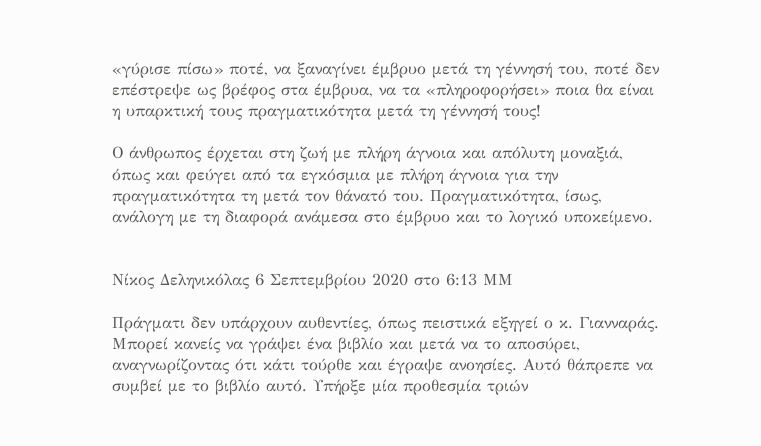«γύρισε πίσω» ποτέ, να ξαναγίνει έμβρυο μετά τη γέννησή του, ποτέ δεν επέστρεψε ως βρέφος στα έμβρυα, να τα «πληροφορήσει» ποια θα είναι η υπαρκτική τους πραγματικότητα μετά τη γέννησή τους!

Ο άνθρωπος έρχεται στη ζωή με πλήρη άγνοια και απόλυτη μοναξιά, όπως και φεύγει από τα εγκόσμια με πλήρη άγνοια για την πραγματικότητα τη μετά τον θάνατό του. Πραγματικότητα, ίσως, ανάλογη με τη διαφορά ανάμεσα στο έμβρυο και το λογικό υποκείμενο.


Νίκος Δεληνικόλας 6 Σεπτεμβρίου 2020 στο 6:13 ΜΜ

Πράγματι δεν υπάρχουν αυθεντίες, όπως πειστικά εξηγεί ο κ. Γιανναράς. Μπορεί κανείς να γράψει ένα βιβλίο και μετά να το αποσύρει, αναγνωρίζοντας ότι κάτι τούρθε και έγραψε ανοησίες. Αυτό θάπρεπε να συμβεί με το βιβλίο αυτό. Υπήρξε μία προθεσμία τριών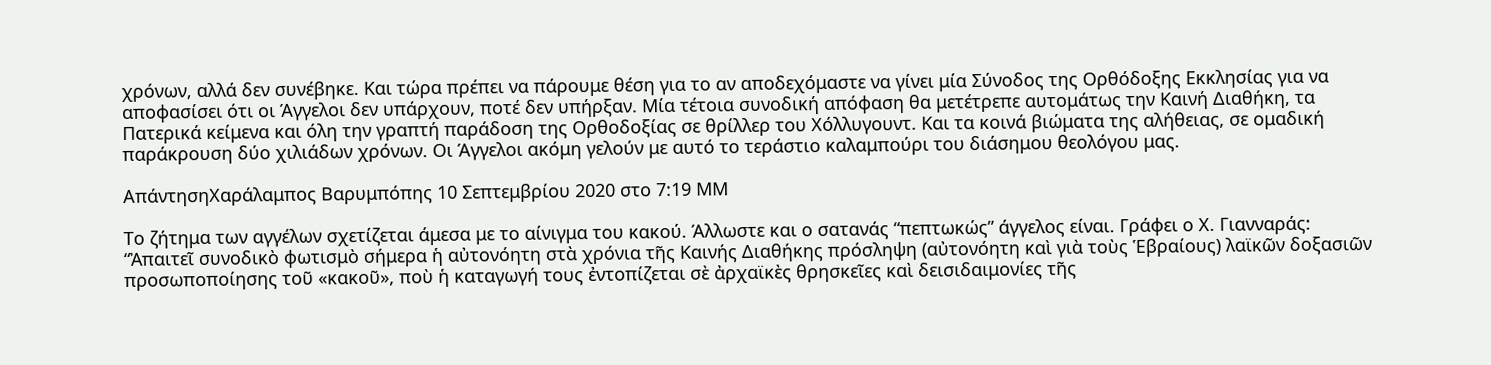χρόνων, αλλά δεν συνέβηκε. Και τώρα πρέπει να πάρουμε θέση για το αν αποδεχόμαστε να γίνει μία Σύνοδος της Ορθόδοξης Εκκλησίας για να αποφασίσει ότι οι Άγγελοι δεν υπάρχουν, ποτέ δεν υπήρξαν. Μία τέτοια συνοδική απόφαση θα μετέτρεπε αυτομάτως την Καινή Διαθήκη, τα Πατερικά κείμενα και όλη την γραπτή παράδοση της Ορθοδοξίας σε θρίλλερ του Χόλλυγουντ. Και τα κοινά βιώματα της αλήθειας, σε ομαδική παράκρουση δύο χιλιάδων χρόνων. Οι Άγγελοι ακόμη γελούν με αυτό το τεράστιο καλαμπούρι του διάσημου θεολόγου μας.

ΑπάντησηΧαράλαμπος Βαρυμπόπης 10 Σεπτεμβρίου 2020 στο 7:19 ΜΜ

Το ζήτημα των αγγέλων σχετίζεται άμεσα με το αίνιγμα του κακού. Άλλωστε και ο σατανάς “πεπτωκώς” άγγελος είναι. Γράφει ο Χ. Γιανναράς:
“Ἀπαιτεῖ συνοδικὸ φωτισμὸ σήμερα ἡ αὐτονόητη στὰ χρόνια τῆς Καινής Διαθήκης πρόσληψη (αὐτονόητη καὶ γιὰ τοὺς Ἑβραίους) λαϊκῶν δοξασιῶν προσωποποίησης τοῦ «κακοῦ», ποὺ ἡ καταγωγή τους ἐντοπίζεται σὲ ἀρχαϊκὲς θρησκεῖες καὶ δεισιδαιμονίες τῆς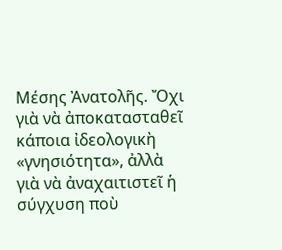Μέσης Ἀνατολῆς. Ὄχι γιὰ νὰ ἀποκατασταθεῖ κάποια ἰδεολογικὴ «γνησιότητα», ἀλλὰ γιὰ νὰ ἀναχαιτιστεῖ ἡ σύγχυση ποὺ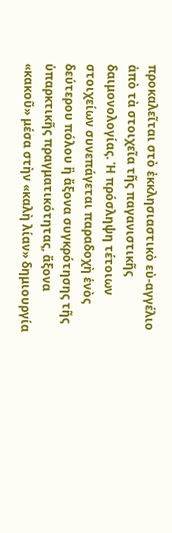προκαλεῖται στὸ ἐκκλησιαστικὸ εὐ-αγγέλιο ἀπὸ τὰ στοιχεῖα τῆς παγανιστικῆς δαιμονολογίας. Ἡ πρόσληψη τέτοιων στοιχείων συνεπάγεται παραδοχὴ ἑνὸς δεύτερου πόλου ἢ ἄξονα συγκρότησης τῆς ὑπαρκτικῆς πραγματικότητας, ἄξονα «κακοῦ» μέσα στὴν «καλὴ λίαν» δημιουργία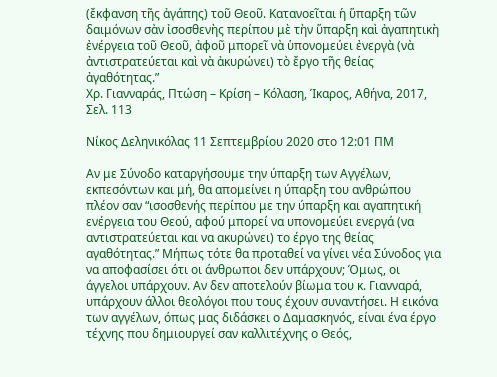(ἔκφανση τῆς ἀγάπης) τοῦ Θεοῦ. Κατανοεῖται ἡ ὕπαρξη τῶν δαιμόνων σὰν ἰσοσθενὴς περίπου μὲ τὴν ὕπαρξη καὶ ἀγαπητικὴ ἐνέργεια τοῦ Θεοῦ, ἀφοῦ μπορεῖ νὰ ὑπονομεύει ἐνεργὰ (νὰ ἀντιστρατεύεται καὶ νὰ ἀκυρώνει) τὸ ἔργο τῆς θείας ἀγαθότητας.”
Χρ. Γιανναράς, Πτώση – Κρίση – Κόλαση, Ίκαρος, Αθήνα, 2017, Σελ. 113

Νίκος Δεληνικόλας 11 Σεπτεμβρίου 2020 στο 12:01 ΠΜ

Αν με Σύνοδο καταργήσουμε την ύπαρξη των Αγγέλων, εκπεσόντων και μή, θα απομείνει η ύπαρξη του ανθρώπου πλέον σαν “ισοσθενής περίπου με την ύπαρξη και αγαπητική ενέργεια του Θεού, αφού μπορεί να υπονομεύει ενεργά (να αντιστρατεύεται και να ακυρώνει) το έργο της θείας αγαθότητας.” Μήπως τότε θα προταθεί να γίνει νέα Σύνοδος για να αποφασίσει ότι οι άνθρωποι δεν υπάρχουν; Όμως, οι άγγελοι υπάρχουν. Αν δεν αποτελούν βίωμα του κ. Γιανναρά, υπάρχουν άλλοι θεολόγοι που τους έχουν συναντήσει. Η εικόνα των αγγέλων, όπως μας διδάσκει ο Δαμασκηνός, είναι ένα έργο τέχνης που δημιουργεί σαν καλλιτέχνης ο Θεός,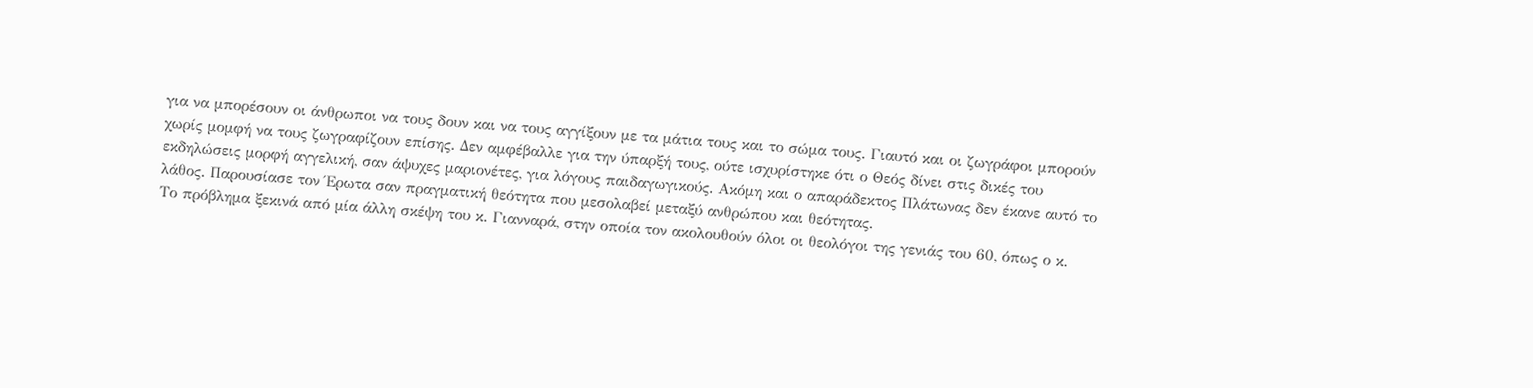για να μπορέσουν οι άνθρωποι να τους δουν και να τους αγγίξουν με τα μάτια τους και το σώμα τους. Γιαυτό και οι ζωγράφοι μπορούν χωρίς μομφή να τους ζωγραφίζουν επίσης. Δεν αμφέβαλλε για την ύπαρξή τους, ούτε ισχυρίστηκε ότι ο Θεός δίνει στις δικές του εκδηλώσεις μορφή αγγελική, σαν άψυχες μαριονέτες, για λόγους παιδαγωγικούς. Ακόμη και ο απαράδεκτος Πλάτωνας δεν έκανε αυτό το λάθος. Παρουσίασε τον Έρωτα σαν πραγματική θεότητα που μεσολαβεί μεταξύ ανθρώπου και θεότητας.
Το πρόβλημα ξεκινά από μία άλλη σκέψη του κ. Γιανναρά, στην οποία τον ακολουθούν όλοι οι θεολόγοι της γενιάς του 60, όπως ο κ.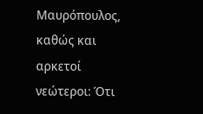Μαυρόπουλος, καθώς και αρκετοί νεώτεροι: Ότι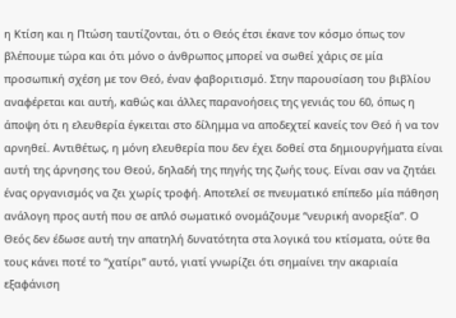η Κτίση και η Πτώση ταυτίζονται, ότι ο Θεός έτσι έκανε τον κόσμο όπως τον βλέπουμε τώρα και ότι μόνο ο άνθρωπος μπορεί να σωθεί χάρις σε μία προσωπική σχέση με τον Θεό, έναν φαβοριτισμό. Στην παρουσίαση του βιβλίου αναφέρεται και αυτή, καθώς και άλλες παρανοήσεις της γενιάς του 60, όπως η άποψη ότι η ελευθερία έγκειται στο δίλημμα να αποδεχτεί κανείς τον Θεό ή να τον αρνηθεί. Αντιθέτως, η μόνη ελευθερία που δεν έχει δοθεί στα δημιουργήματα είναι αυτή της άρνησης του Θεού, δηλαδή της πηγής της ζωής τους. Είναι σαν να ζητάει ένας οργανισμός να ζει χωρίς τροφή. Αποτελεί σε πνευματικό επίπεδο μία πάθηση ανάλογη προς αυτή που σε απλό σωματικό ονομάζουμε “νευρική ανορεξία”. Ο Θεός δεν έδωσε αυτή την απατηλή δυνατότητα στα λογικά του κτίσματα, ούτε θα τους κάνει ποτέ το “χατίρι” αυτό, γιατί γνωρίζει ότι σημαίνει την ακαριαία εξαφάνιση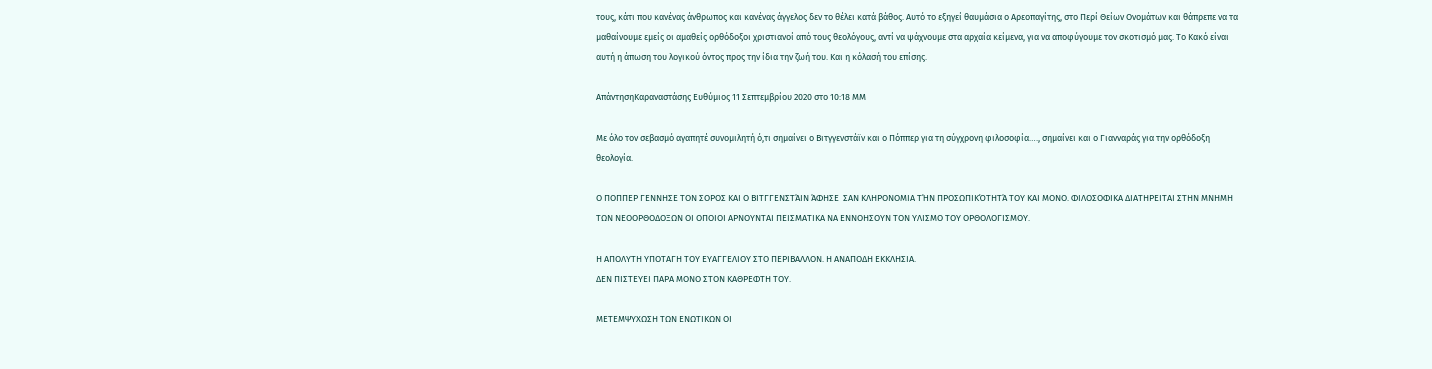τους, κάτι που κανένας άνθρωπος και κανένας άγγελος δεν το θέλει κατά βάθος. Αυτό το εξηγεί θαυμάσια ο Αρεοπαγίτης, στο Περί Θείων Ονομάτων και θάπρεπε να τα μαθαίνουμε εμείς οι αμαθείς ορθόδοξοι χριστιανοί από τους θεολόγους, αντί να ψάχνουμε στα αρχαία κείμενα, για να αποφύγουμε τον σκοτισμό μας. Το Κακό είναι αυτή η άπωση του λογικού όντος προς την ίδια την ζωή του. Και η κόλασή του επίσης.

ΑπάντησηΚαραναστάσης Ευθύμιος 11 Σεπτεμβρίου 2020 στο 10:18 ΜΜ

Με όλο τον σεβασμό αγαπητέ συνομιλητή ό,τι σημαίνει ο Βιτγγενστάϊν και ο Πόππερ για τη σύγχρονη φιλοσοφία…., σημαίνει και ο Γιανναράς για την ορθόδοξη θεολογία.

Ο ΠΟΠΠΕΡ ΓΕΝΝΗΣΕ ΤΟΝ ΣΟΡΟΣ ΚΑΙ Ο ΒΙΤΓΓΕΝΣΤΆΙΝ ΆΦΗΣΕ  ΣΑΝ ΚΛΗΡΟΝΟΜΙΑ ΤΉΝ ΠΡΟΣΩΠΙΚΌΤΗΤΆ ΤΟΥ ΚΑΙ ΜΟΝΟ. ΦΙΛΟΣΟΦΙΚΑ ΔΙΑΤΗΡΕΙΤΑΙ ΣΤΗΝ ΜΝΗΜΗ ΤΩΝ ΝΕΟΟΡΘΟΔΟΞΩΝ ΟΙ ΟΠΟΙΟΙ ΑΡΝΟΥΝΤΑΙ ΠΕΙΣΜΑΤΙΚΑ ΝΑ ΕΝΝΟΗΣΟΥΝ ΤΟΝ ΥΛΙΣΜΟ ΤΟΥ ΟΡΘΟΛΟΓΙΣΜΟΥ.

Η ΑΠΟΛΥΤΗ ΥΠΟΤΑΓΗ ΤΟΥ ΕΥΑΓΓΕΛΙΟΥ ΣΤΟ ΠΕΡΙΒΑΛΛΟΝ. Η ΑΝΑΠΟΔΗ ΕΚΚΛΗΣΙΑ.
ΔΕΝ ΠΙΣΤΕΥΕΙ ΠΑΡΑ ΜΟΝΟ ΣΤΟΝ ΚΑΘΡΕΦΤΗ ΤΟΥ.

ΜΕΤΕΜΨΥΧΩΣΗ ΤΩΝ ΕΝΩΤΙΚΩΝ ΟΙ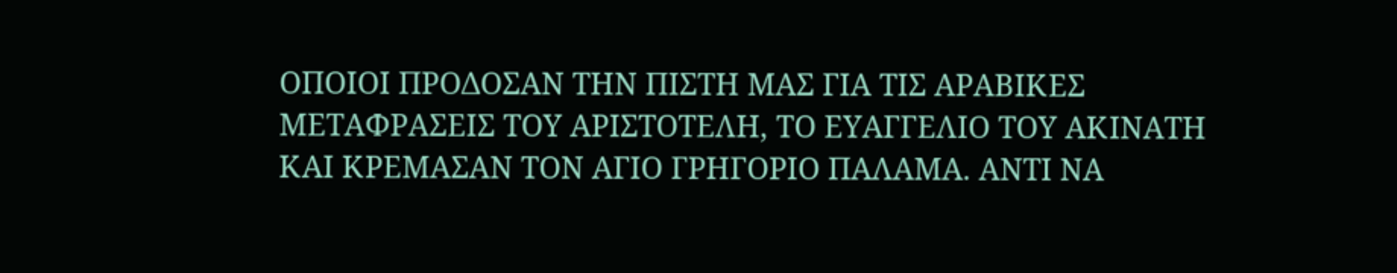ΟΠΟΙΟΙ ΠΡΟΔΟΣΑΝ ΤΗΝ ΠΙΣΤΗ ΜΑΣ ΓΙΑ ΤΙΣ ΑΡΑΒΙΚΕΣ ΜΕΤΑΦΡΑΣΕΙΣ ΤΟΥ ΑΡΙΣΤΟΤΕΛΗ, ΤΟ ΕΥΑΓΓΕΛΙΟ ΤΟΥ ΑΚΙΝΑΤΗ ΚΑΙ ΚΡΕΜΑΣΑΝ ΤΟΝ ΑΓΙΟ ΓΡΗΓΟΡΙΟ ΠΑΛΑΜΑ. ΑΝΤΙ ΝΑ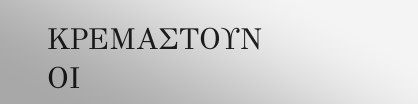ΚΡΕΜΑΣΤΟΥΝ ΟΙ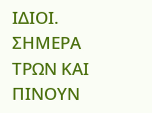ΙΔΙΟΙ. ΣΗΜΕΡΑ ΤΡΩΝ ΚΑΙ ΠΙΝΟΥΝ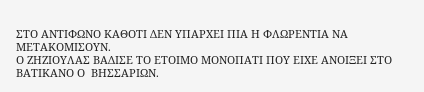ΣΤΟ ΑΝΤΙΦΩΝΟ ΚΑΘΟΤΙ ΔΕΝ ΥΠΑΡΧΕΙ ΠΙΑ Η ΦΛΩΡΕΝΤΙΑ ΝΑ ΜΕΤΑΚΟΜΙΣΟΥΝ.
Ο ΖΗΖΙΟΥΛΑΣ ΒΑΔΙΣΕ ΤΟ ΕΤΟΙΜΟ ΜΟΝΟΠΑΤΙ ΠΟΥ ΕΙΧΕ ΑΝΟΙΞΕΙ ΣΤΟ ΒΑΤΙΚΑΝΟ Ο  ΒΗΣΣΑΡΙΩΝ.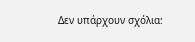Δεν υπάρχουν σχόλια: